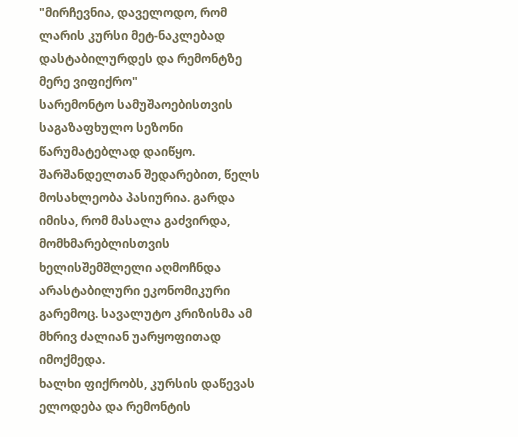"მირჩევნია, დაველოდო, რომ ლარის კურსი მეტ-ნაკლებად დასტაბილურდეს და რემონტზე მერე ვიფიქრო"
სარემონტო სამუშაოებისთვის საგაზაფხულო სეზონი წარუმატებლად დაიწყო. შარშანდელთან შედარებით, წელს მოსახლეობა პასიურია. გარდა იმისა, რომ მასალა გაძვირდა, მომხმარებლისთვის ხელისშემშლელი აღმოჩნდა არასტაბილური ეკონომიკური გარემოც. სავალუტო კრიზისმა ამ მხრივ ძალიან უარყოფითად იმოქმედა.
ხალხი ფიქრობს, კურსის დაწევას ელოდება და რემონტის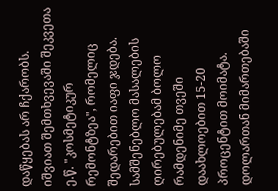დაწყებას არ ჩქარობს. იშვიათ შემთხვევაში შეკვეთა ე.წ. "კოსმეტიკურ რემონტზეა", რომელიც შედარებით იაფი ჯდება. სამშენებლო მასალების ღირებულებამ ბოლო რამდენიმე თვეში დაახლოებით 15-20 პროცენტით მოიმატა. დოლართან მიმართებაში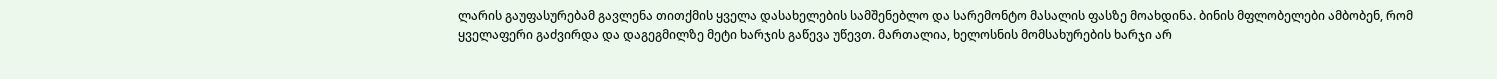ლარის გაუფასურებამ გავლენა თითქმის ყველა დასახელების სამშენებლო და სარემონტო მასალის ფასზე მოახდინა. ბინის მფლობელები ამბობენ, რომ ყველაფერი გაძვირდა და დაგეგმილზე მეტი ხარჯის გაწევა უწევთ. მართალია, ხელოსნის მომსახურების ხარჯი არ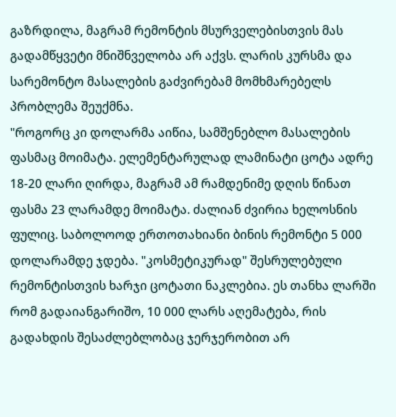გაზრდილა, მაგრამ რემონტის მსურველებისთვის მას გადამწყვეტი მნიშნველობა არ აქვს. ლარის კურსმა და სარემონტო მასალების გაძვირებამ მომხმარებელს პრობლემა შეუქმნა.
"როგორც კი დოლარმა აიწია, სამშენებლო მასალების ფასმაც მოიმატა. ელემენტარულად ლამინატი ცოტა ადრე 18-20 ლარი ღირდა, მაგრამ ამ რამდენიმე დღის წინათ ფასმა 23 ლარამდე მოიმატა. ძალიან ძვირია ხელოსნის ფულიც. საბოლოოდ ერთოთახიანი ბინის რემონტი 5 000 დოლარამდე ჯდება. "კოსმეტიკურად" შესრულებული რემონტისთვის ხარჯი ცოტათი ნაკლებია. ეს თანხა ლარში რომ გადაიანგარიშო, 10 000 ლარს აღემატება, რის გადახდის შესაძლებლობაც ჯერჯერობით არ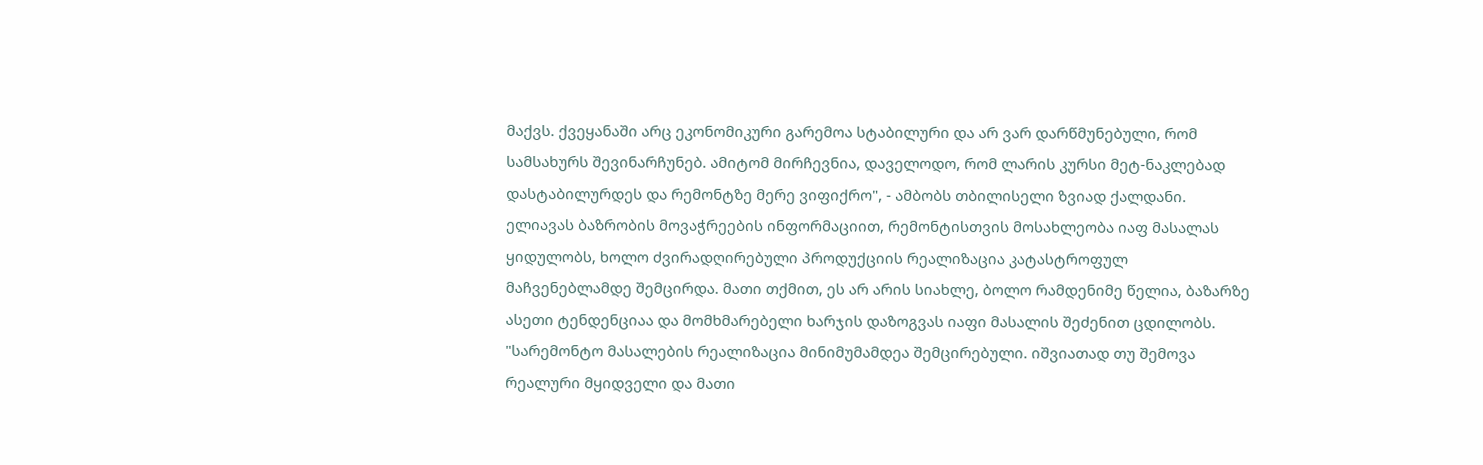მაქვს. ქვეყანაში არც ეკონომიკური გარემოა სტაბილური და არ ვარ დარწმუნებული, რომ სამსახურს შევინარჩუნებ. ამიტომ მირჩევნია, დაველოდო, რომ ლარის კურსი მეტ-ნაკლებად დასტაბილურდეს და რემონტზე მერე ვიფიქრო", - ამბობს თბილისელი ზვიად ქალდანი.
ელიავას ბაზრობის მოვაჭრეების ინფორმაციით, რემონტისთვის მოსახლეობა იაფ მასალას ყიდულობს, ხოლო ძვირადღირებული პროდუქციის რეალიზაცია კატასტროფულ მაჩვენებლამდე შემცირდა. მათი თქმით, ეს არ არის სიახლე, ბოლო რამდენიმე წელია, ბაზარზე ასეთი ტენდენციაა და მომხმარებელი ხარჯის დაზოგვას იაფი მასალის შეძენით ცდილობს.
"სარემონტო მასალების რეალიზაცია მინიმუმამდეა შემცირებული. იშვიათად თუ შემოვა რეალური მყიდველი და მათი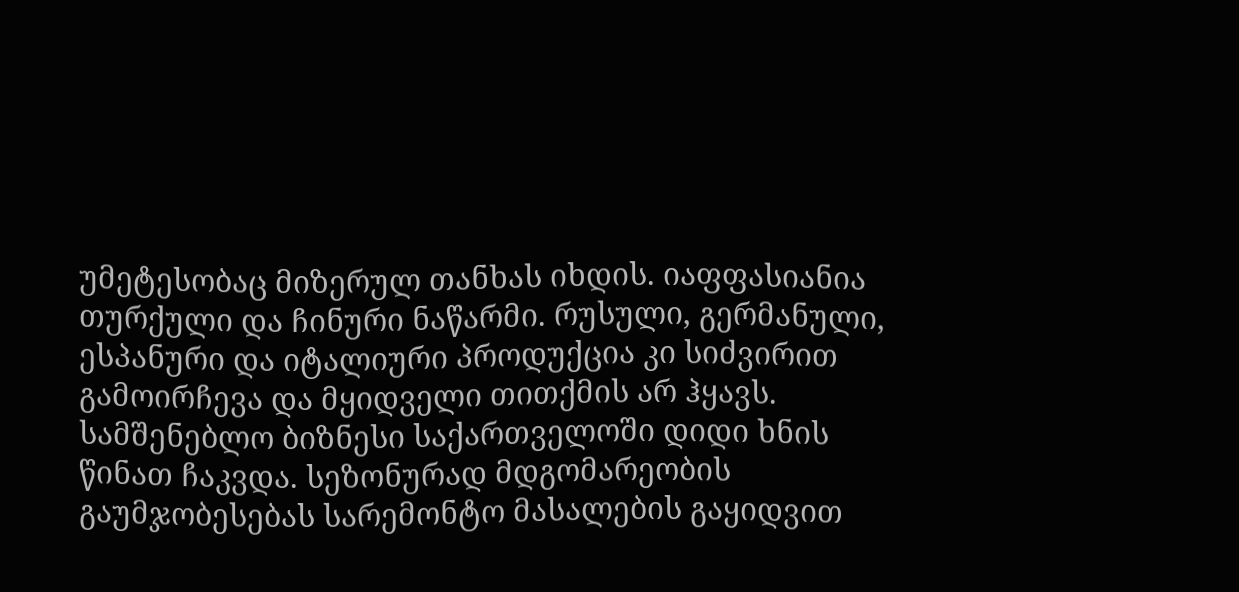უმეტესობაც მიზერულ თანხას იხდის. იაფფასიანია თურქული და ჩინური ნაწარმი. რუსული, გერმანული, ესპანური და იტალიური პროდუქცია კი სიძვირით გამოირჩევა და მყიდველი თითქმის არ ჰყავს. სამშენებლო ბიზნესი საქართველოში დიდი ხნის წინათ ჩაკვდა. სეზონურად მდგომარეობის გაუმჯობესებას სარემონტო მასალების გაყიდვით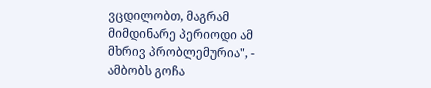ვცდილობთ, მაგრამ მიმდინარე პერიოდი ამ მხრივ პრობლემურია", - ამბობს გოჩა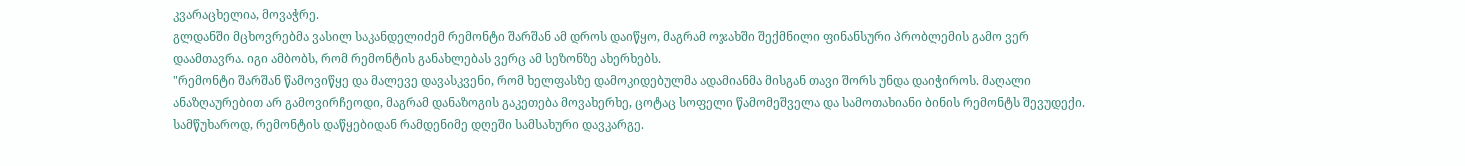კვარაცხელია, მოვაჭრე.
გლდანში მცხოვრებმა ვასილ საკანდელიძემ რემონტი შარშან ამ დროს დაიწყო, მაგრამ ოჯახში შექმნილი ფინანსური პრობლემის გამო ვერ დაამთავრა. იგი ამბობს, რომ რემონტის განახლებას ვერც ამ სეზონზე ახერხებს.
"რემონტი შარშან წამოვიწყე და მალევე დავასკვენი, რომ ხელფასზე დამოკიდებულმა ადამიანმა მისგან თავი შორს უნდა დაიჭიროს. მაღალი ანაზღაურებით არ გამოვირჩეოდი, მაგრამ დანაზოგის გაკეთება მოვახერხე, ცოტაც სოფელი წამომეშველა და სამოთახიანი ბინის რემონტს შევუდექი. სამწუხაროდ, რემონტის დაწყებიდან რამდენიმე დღეში სამსახური დავკარგე.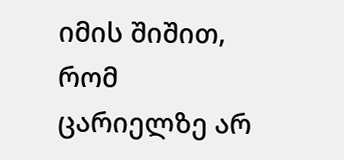იმის შიშით, რომ ცარიელზე არ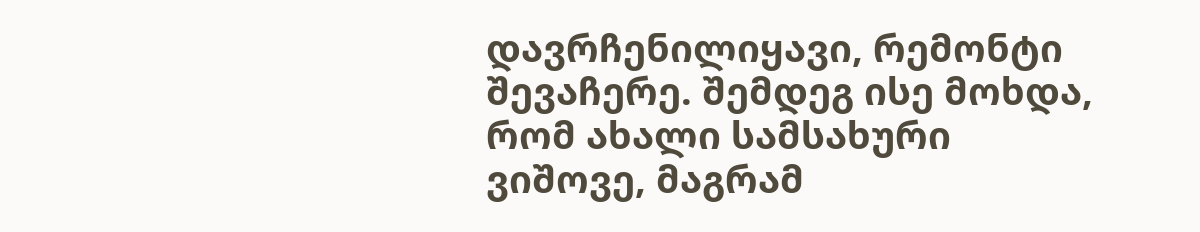დავრჩენილიყავი, რემონტი შევაჩერე. შემდეგ ისე მოხდა, რომ ახალი სამსახური ვიშოვე, მაგრამ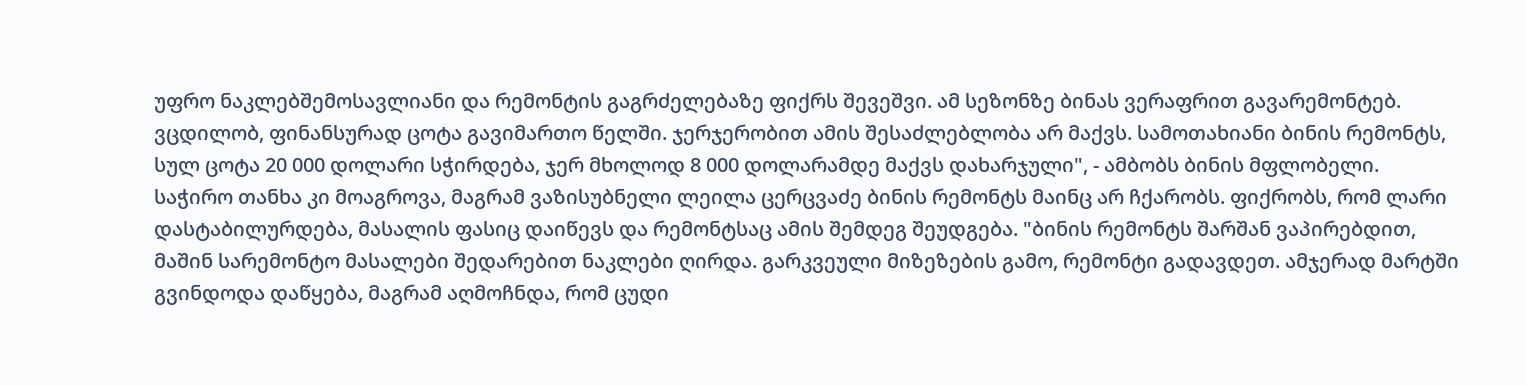უფრო ნაკლებშემოსავლიანი და რემონტის გაგრძელებაზე ფიქრს შევეშვი. ამ სეზონზე ბინას ვერაფრით გავარემონტებ. ვცდილობ, ფინანსურად ცოტა გავიმართო წელში. ჯერჯერობით ამის შესაძლებლობა არ მაქვს. სამოთახიანი ბინის რემონტს, სულ ცოტა 20 000 დოლარი სჭირდება, ჯერ მხოლოდ 8 000 დოლარამდე მაქვს დახარჯული", - ამბობს ბინის მფლობელი.
საჭირო თანხა კი მოაგროვა, მაგრამ ვაზისუბნელი ლეილა ცერცვაძე ბინის რემონტს მაინც არ ჩქარობს. ფიქრობს, რომ ლარი დასტაბილურდება, მასალის ფასიც დაიწევს და რემონტსაც ამის შემდეგ შეუდგება. "ბინის რემონტს შარშან ვაპირებდით, მაშინ სარემონტო მასალები შედარებით ნაკლები ღირდა. გარკვეული მიზეზების გამო, რემონტი გადავდეთ. ამჯერად მარტში გვინდოდა დაწყება, მაგრამ აღმოჩნდა, რომ ცუდი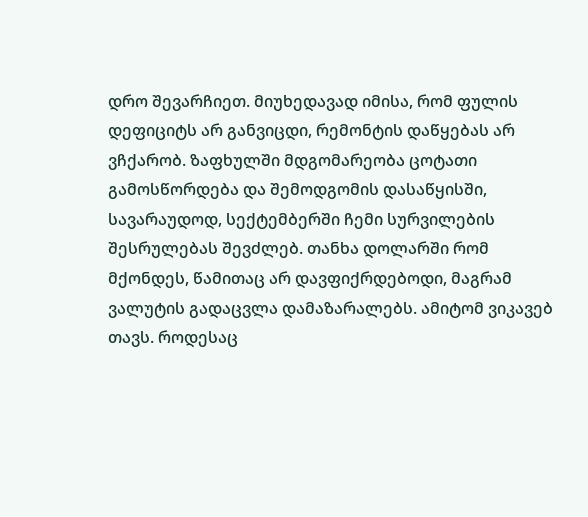დრო შევარჩიეთ. მიუხედავად იმისა, რომ ფულის დეფიციტს არ განვიცდი, რემონტის დაწყებას არ ვჩქარობ. ზაფხულში მდგომარეობა ცოტათი გამოსწორდება და შემოდგომის დასაწყისში, სავარაუდოდ, სექტემბერში ჩემი სურვილების შესრულებას შევძლებ. თანხა დოლარში რომ მქონდეს, წამითაც არ დავფიქრდებოდი, მაგრამ ვალუტის გადაცვლა დამაზარალებს. ამიტომ ვიკავებ თავს. როდესაც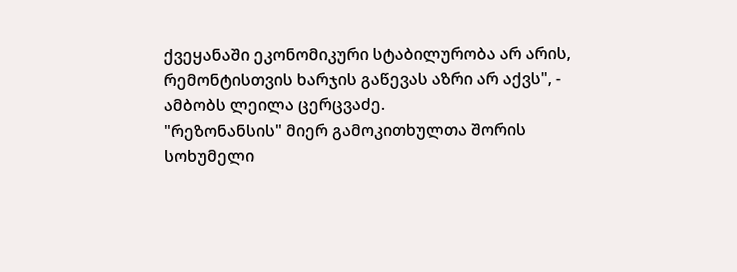ქვეყანაში ეკონომიკური სტაბილურობა არ არის, რემონტისთვის ხარჯის გაწევას აზრი არ აქვს", - ამბობს ლეილა ცერცვაძე.
"რეზონანსის" მიერ გამოკითხულთა შორის სოხუმელი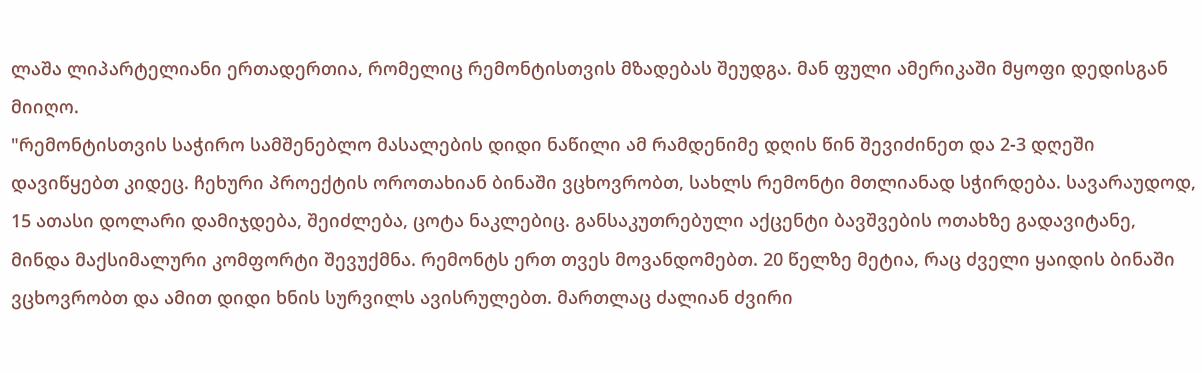ლაშა ლიპარტელიანი ერთადერთია, რომელიც რემონტისთვის მზადებას შეუდგა. მან ფული ამერიკაში მყოფი დედისგან მიიღო.
"რემონტისთვის საჭირო სამშენებლო მასალების დიდი ნაწილი ამ რამდენიმე დღის წინ შევიძინეთ და 2-3 დღეში დავიწყებთ კიდეც. ჩეხური პროექტის ოროთახიან ბინაში ვცხოვრობთ, სახლს რემონტი მთლიანად სჭირდება. სავარაუდოდ, 15 ათასი დოლარი დამიჯდება, შეიძლება, ცოტა ნაკლებიც. განსაკუთრებული აქცენტი ბავშვების ოთახზე გადავიტანე, მინდა მაქსიმალური კომფორტი შევუქმნა. რემონტს ერთ თვეს მოვანდომებთ. 20 წელზე მეტია, რაც ძველი ყაიდის ბინაში ვცხოვრობთ და ამით დიდი ხნის სურვილს ავისრულებთ. მართლაც ძალიან ძვირი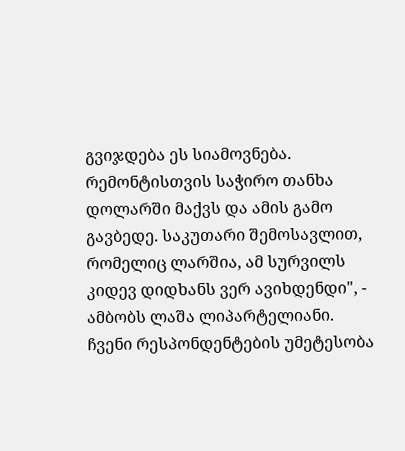გვიჯდება ეს სიამოვნება. რემონტისთვის საჭირო თანხა დოლარში მაქვს და ამის გამო გავბედე. საკუთარი შემოსავლით, რომელიც ლარშია, ამ სურვილს კიდევ დიდხანს ვერ ავიხდენდი", - ამბობს ლაშა ლიპარტელიანი.
ჩვენი რესპონდენტების უმეტესობა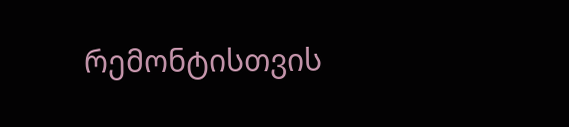რემონტისთვის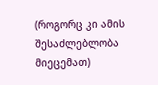(როგორც კი ამის შესაძლებლობა მიეცემათ)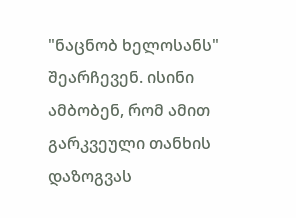"ნაცნობ ხელოსანს" შეარჩევენ. ისინი ამბობენ, რომ ამით გარკვეული თანხის დაზოგვას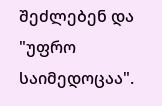შეძლებენ და "უფრო საიმედოცაა".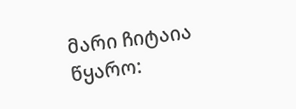მარი ჩიტაია
წყარო: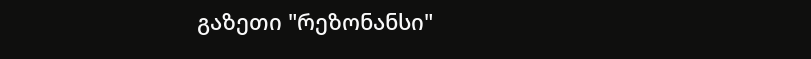გაზეთი "რეზონანსი"